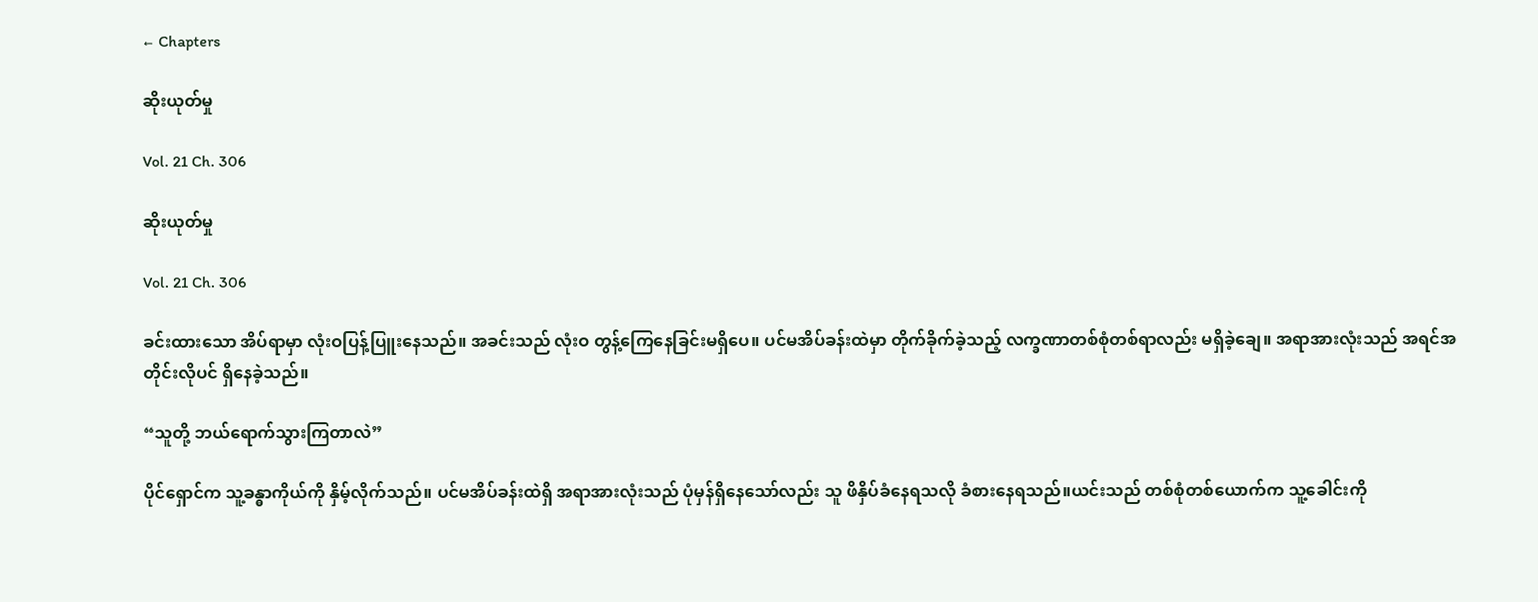← Chapters

ဆိုးယုတ်မှု

Vol. 21 Ch. 306

ဆိုးယုတ်မှု

Vol. 21 Ch. 306

ခင်းထားသော အိပ်ရာမှာ လုံးဝပြန့်ပြူးနေသည်။ အခင်းသည် လုံးဝ တွန့်ကြေနေခြင်းမရှိပေ။ ပင်မအိပ်ခန်းထဲမှာ တိုက်ခိုက်ခဲ့သည့် လက္ခဏာတစ်စုံတစ်ရာလည်း မရှိခဲ့ချေ။ အရာအားလုံးသည် အရင်အတိုင်းလိုပင် ရှိနေခဲ့သည်။

“သူတို့ ဘယ်ရောက်သွားကြတာလဲ”

ပိုင်ရှောင်က သူ့ခန္ဓာကိုယ်ကို နှိမ့်လိုက်သည်။ ပင်မအိပ်ခန်းထဲရှိ အရာအားလုံးသည် ပုံမှန်ရှိနေသော်လည်း သူ ဖိနှိပ်ခံနေရသလို ခံစားနေရသည်။ယင်းသည် တစ်စုံတစ်ယောက်က သူ့ခေါင်းကို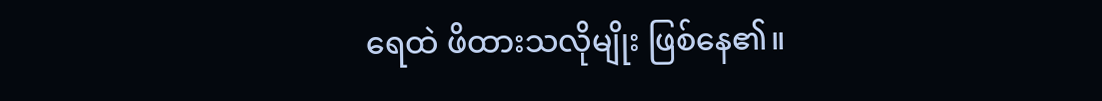ရေထဲ ဖိထားသလိုမျိုး ဖြစ်နေ၏။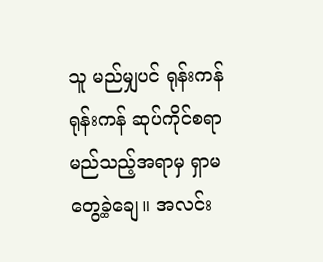သူ မည်မျှပင် ရုန်းကန်ရုန်းကန် ဆုပ်ကိုင်စရာမည်သည့်အရာမှ ရှာမတွေ့ခဲ့ချေ။ အလင်း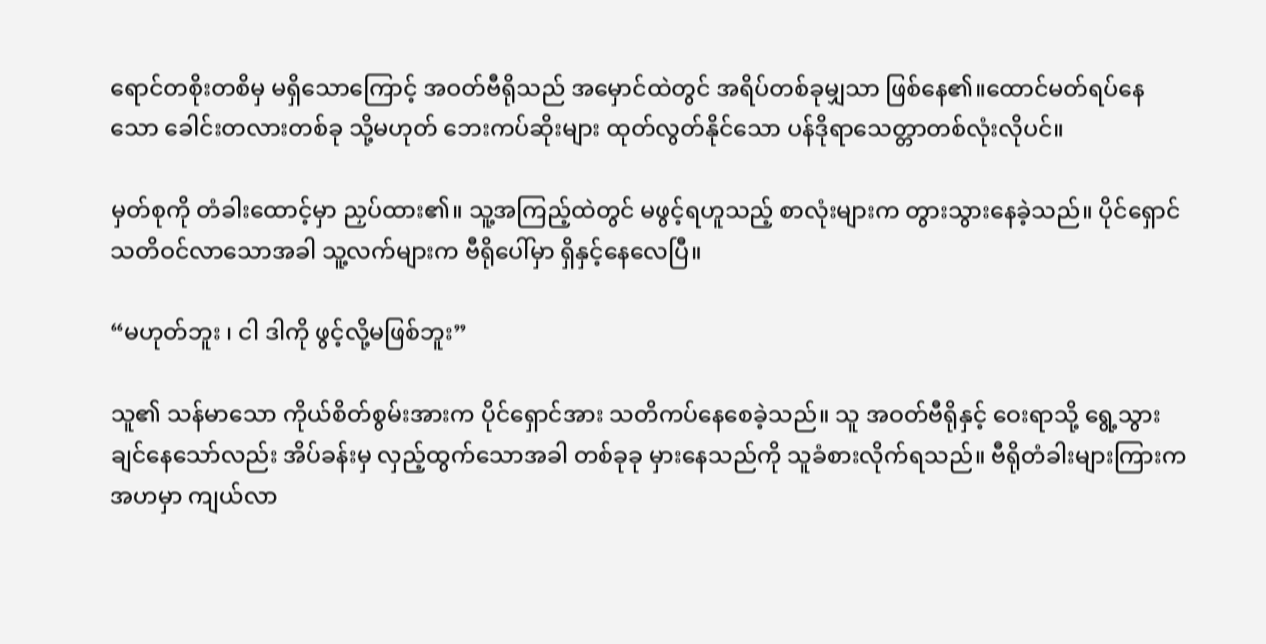ရောင်တစိုးတစိမှ မရှိသောကြောင့် အဝတ်ဗီရိုသည် အမှောင်ထဲတွင် အရိပ်တစ်ခုမျှသာ ဖြစ်နေ၏။ထောင်မတ်ရပ်နေသော ခေါင်းတလားတစ်ခု သို့မဟုတ် ဘေးကပ်ဆိုးများ ထုတ်လွတ်နိုင်သော ပန်ဒိုရာသေတ္တာတစ်လုံးလိုပင်။

မှတ်စုကို တံခါးထောင့်မှာ ညှပ်ထား၏။ သူ့အကြည့်ထဲတွင် မဖွင့်ရဟူသည့် စာလုံးများက တွားသွားနေခဲ့သည်။ ပိုင်ရှောင် သတိဝင်လာသောအခါ သူ့လက်များက ဗီရိုပေါ်မှာ ရှိနှင့်နေလေပြီ။

“မဟုတ်ဘူး ၊ ငါ ဒါကို ဖွင့်လို့မဖြစ်ဘူး”

သူ၏ သန်မာသော ကိုယ်စိတ်စွမ်းအားက ပိုင်ရှောင်အား သတိကပ်နေစေခဲ့သည်။ သူ အဝတ်ဗီရိုနှင့် ဝေးရာသို့ ရွေ့သွားချင်နေသော်လည်း အိပ်ခန်းမှ လှည့်ထွက်သောအခါ တစ်ခုခု မှားနေသည်ကို သူခံစားလိုက်ရသည်။ ဗီရိုတံခါးများကြားက အဟမှာ ကျယ်လာ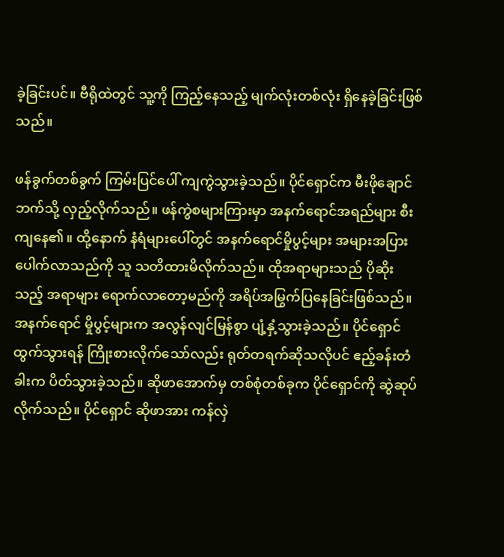ခဲ့ခြင်းပင်။ ဗီရိုထဲတွင် သူ့ကို ကြည့်နေသည့် မျက်လုံးတစ်လုံး ရှိနေခဲ့ခြင်းဖြစ်သည်။

ဖန်ခွက်တစ်ခွက် ကြမ်းပြင်ပေါ် ကျကွဲသွားခဲ့သည်။ ပိုင်ရှောင်က မီးဖိုချောင်ဘက်သို့ လှည့်လိုက်သည်။ ဖန်ကွဲစများကြားမှာ အနက်ရောင်အရည်များ စီးကျနေ၏။ ထို့နောက် နံရံများပေါ်တွင် အနက်ရောင်မှိုပွင့်များ အများအပြား ပေါက်လာသည်ကို သူ သတိထားမိလိုက်သည်။ ထိုအရာများသည် ပိုဆိုးသည့် အရာများ ရောက်လာတော့မည်ကို အရိပ်အမြွက်ပြနေခြင်းဖြစ်သည်။ အနက်ရောင် မှိုပွင့်များက အလွန်လျင်မြန်စွာ ပျံ့နှံ့သွားခဲ့သည်။ ပိုင်ရှောင် ထွက်သွားရန် ကြိုးစားလိုက်သော်လည်း ရုတ်တရက်ဆိုသလိုပင် ဧည့်ခန်းတံခါးက ပိတ်သွားခဲ့သည်။ ဆိုဖာအောက်မှ တစ်စုံတစ်ခုက ပိုင်ရှောင်ကို ဆွဲဆုပ်လိုက်သည်။ ပိုင်ရှောင် ဆိုဖာအား ကန်လှဲ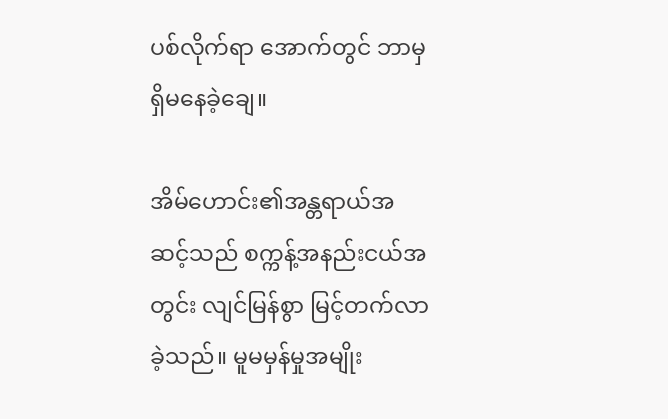ပစ်လိုက်ရာ အောက်တွင် ဘာမှ ရှိမနေခဲ့ချေ။

အိမ်ဟောင်း၏အန္တရာယ်အဆင့်သည် စက္ကန့်အနည်းငယ်အတွင်း လျင်မြန်စွာ မြင့်တက်လာခဲ့သည်။ မူမမှန်မှုအမျိုး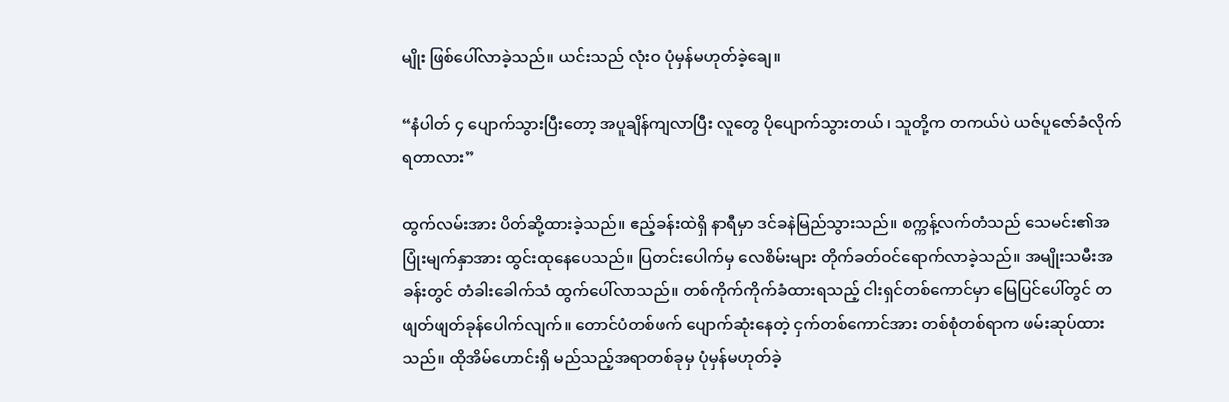မျိုး ဖြစ်ပေါ်လာခဲ့သည်။ ယင်းသည် လုံးဝ ပုံမှန်မဟုတ်ခဲ့ချေ။

“နံပါတ် ၄ ပျောက်သွားပြီးတော့ အပူချိန်ကျလာပြီး လူတွေ ပိုပျောက်သွားတယ် ၊ သူတို့က တကယ်ပဲ ယဇ်ပူဇော်ခံလိုက်ရတာလား”

ထွက်လမ်းအား ပိတ်ဆို့ထားခဲ့သည်။ ဧည့်ခန်းထဲရှိ နာရီမှာ ဒင်ခနဲမြည်သွားသည်။ စက္ကန့်လက်တံသည် သေမင်း၏အပြုံးမျက်နှာအား ထွင်းထုနေပေသည်။ ပြတင်းပေါက်မှ လေစိမ်းများ တိုက်ခတ်ဝင်ရောက်လာခဲ့သည်။ အမျိုးသမီးအခန်းတွင် တံခါးခေါက်သံ ထွက်ပေါ်လာသည်။ တစ်ကိုက်ကိုက်ခံထားရသည့် ငါးရှင်တစ်ကောင်မှာ မြေပြင်ပေါ်တွင် တဖျတ်ဖျတ်ခုန်ပေါက်လျက်။ တောင်ပံတစ်ဖက် ပျောက်ဆုံးနေတဲ့ ငှက်တစ်ကောင်အား တစ်စုံတစ်ရာက ဖမ်းဆုပ်ထားသည်။ ထိုအိမ်ဟောင်းရှိ မည်သည့်အရာတစ်ခုမှ ပုံမှန်မဟုတ်ခဲ့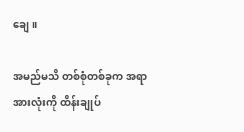ချေ။

အမည်မသိ တစ်စုံတစ်ခုက အရာအားလုံးကို ထိန်းချုပ်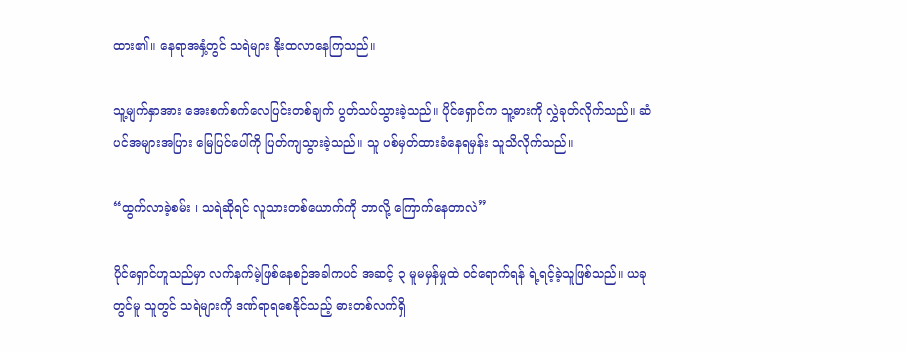ထား၏။ နေရာအနှံ့တွင် သရဲများ နိုးထလာနေကြသည်။

သူ့မျက်နှာအား အေးစက်စက်လေပြင်းတစ်ချက် ပွတ်သပ်သွားခဲ့သည်။ ပိုင်ရှောင်က သူ့ဓားကို လွှဲခုတ်လိုက်သည်။ ဆံပင်အများအပြား မြေပြင်ပေါ်ကို ပြတ်ကျသွားခဲ့သည်။ သူ ပစ်မှတ်ထားခံနေရမှန်း သူသိလိုက်သည်။

“ထွက်လာခဲ့စမ်း ၊ သရဲဆိုရင် လူသားတစ်ယောက်ကို ဘာလို့ ကြောက်နေတာလဲ”

ပိုင်ရှောင်ဟူသည်မှာ လက်နက်မဲ့ဖြစ်နေစဉ်အခါကပင် အဆင့် ၃ မူမမှန်မှုထဲ ဝင်ရောက်ရန် ရဲ့ရင့်ခဲ့သူဖြစ်သည်။ ယခုတွင်မူ သူတွင် သရဲများကို ဒဏ်ရာရစေနိုင်သည့် ဓားတစ်လက်ရှိ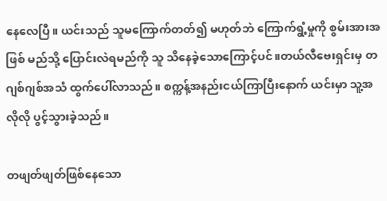နေလေပြီ။ ယင်းသည် သူမကြောက်တတ်၍ မဟုတ်ဘဲ ကြောက်ရွံ့မှုကို စွမ်းအားအဖြစ် မည်သို့ ပြောင်းလဲရမည်ကို သူ သိနေခဲ့သောကြောင့်ပင်။တယ်လီဗေးရှင်းမှ တဂျစ်ဂျစ်အသံ ထွက်ပေါ်လာသည်။ စက္ကန့်အနည်းငယ်ကြာပြီးနောက် ယင်းမှာ သူ့အလိုလို ပွင့်သွားခဲ့သည်။

တဖျတ်ဖျတ်ဖြစ်နေသော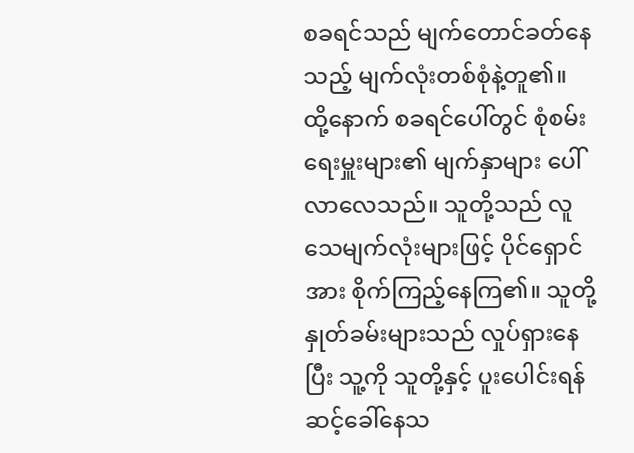စခရင်သည် မျက်တောင်ခတ်နေသည့် မျက်လုံးတစ်စုံနဲ့တူ၏။ ထို့နောက် စခရင်ပေါ်တွင် စုံစမ်းရေးမှူးများ၏ မျက်နှာများ ပေါ်လာလေသည်။ သူတို့သည် လူသေမျက်လုံးများဖြင့် ပိုင်ရှောင်အား စိုက်ကြည့်နေကြ၏။ သူတို့ နှုတ်ခမ်းများသည် လှုပ်ရှားနေပြီး သူ့ကို သူတို့နှင့် ပူးပေါင်းရန် ဆင့်ခေါ်နေသ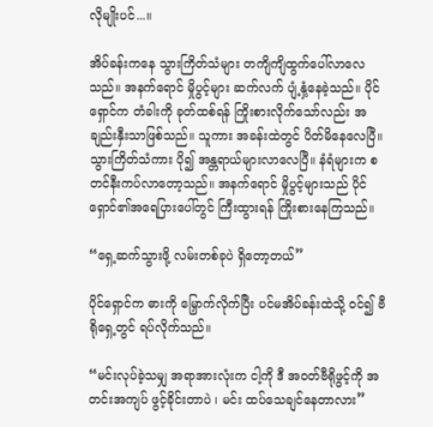လိုမျိုးပင်...။

အိပ်ခန်းကနေ သွားကြိတ်သံများ တကျိကျိထွက်ပေါ်လာလေသည်။ အနက်ရောင် မှိုပွင့်များ ဆက်လက် ပျံ့နှံ့နေခဲ့သည်။ ပိုင်ရှောင်က တံခါးကို ခုတ်ထစ်ရန် ကြိုးစားလိုက်သော်လည်း အချည်းနှီးသာဖြစ်သည်။ သူကား အခန်းထဲတွင် ပိတ်မိနေလေပြီ။ သွားကြိတ်သံကား ပို၍ အန္တရာယ်များလာလေပြီ။ နံရံများက စတင်နီးကပ်လာတော့သည်။ အနက်ရောင် မှိုပွင့်များသည် ပိုင်ရှောင်၏အရေပြားပေါ်တွင် ကြီးထွားရန် ကြိုးစားနေကြသည်။

“ရှေ့ဆက်သွားဖို့ လမ်းတစ်ခုပဲ ရှိတော့တယ်”

ပိုင်ရှောင်က ဓားကို မြှောက်လိုက်ပြီး ပင်မအိပ်ခန်းထဲသို့ ဝင်၍ ဗီရိုရှေ့တွင် ရပ်လိုက်သည်။

“မင်းလုပ်ခဲ့သမျှ အရာအားလုံးက ငါ့ကို ဒီ အဝတ်ဗီရိုဖွင့်ကို အတင်းအကျပ် ဖွင့်ခိုင်းတာပဲ ၊ မင်း ထပ်သေချင်နေတာလား”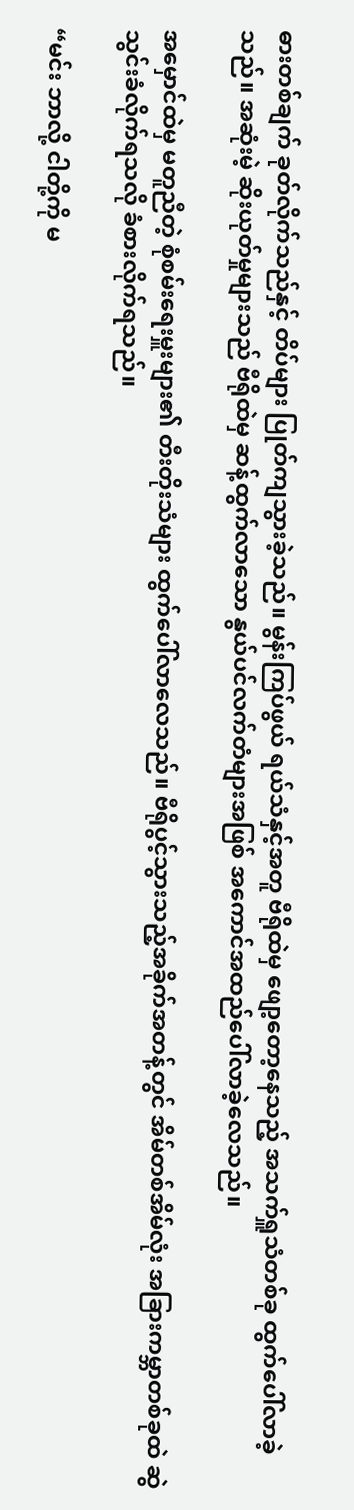ဓားတစ်ချက် ခုတ်လိုက်သည်နှင့် တိပ်များ ပြုတ်ကျသွားခဲ့သည်။ မွန်းကြပ်ဖွယ် ရယ်သံနှင့်အတူ ဗီရိုထဲမှ ဖျော့တော့နေသည့် အသက်ရှူသံတစ်ခု ထွက်ပေါ်လာခဲ့သည်။ အဆုံးမဲ့ ဆိုးယုတ်မှုများသည် ဗီရိုထဲမှ ဆန့်ထွက်လာသော နွယ်ပင်လက်တံများအဖြစ် အကောင်အထည်ပေါ်လာခဲ့လေသည်။

အမှောင်ထဲမှ မတူညီတဲ့ စုံစမ်းရေးမှူးများ၏ တီးတိုးသံများ ထွက်ပေါ်လာလေသည်။ ဗီရိုပွင့်သွားသည့်အခိုက်အတန့်တွင် အိမ်တစ်အိမ်လုံး အခြားကမ္ဘာတစ်ခုထဲ ဆွဲသွင်းခံလိုက်ရသလို ခံစားလိုက်ရသည်။

“မင်း ဘာလို့ ငါတို့ကို မ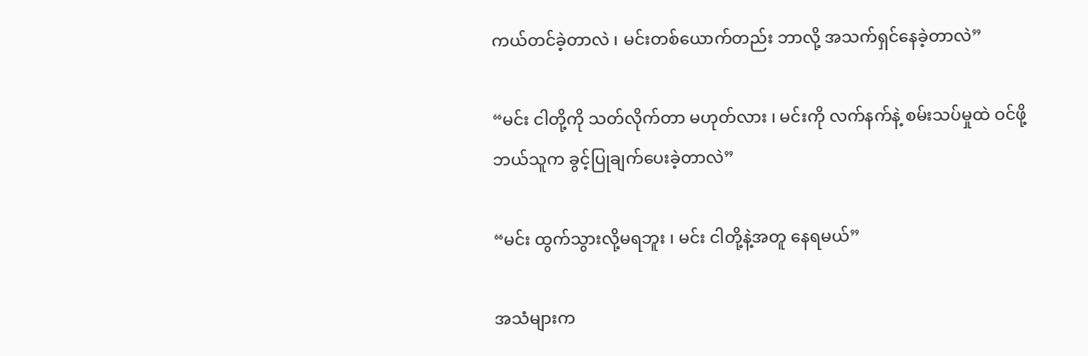ကယ်တင်ခဲ့တာလဲ ၊ မင်းတစ်ယောက်တည်း ဘာလို့ အသက်ရှင်နေခဲ့တာလဲ”

“မင်း ငါတို့ကို သတ်လိုက်တာ မဟုတ်လား ၊ မင်းကို လက်နက်နဲ့ စမ်းသပ်မှုထဲ ဝင်ဖို့ ဘယ်သူက ခွင့်ပြုချက်ပေးခဲ့တာလဲ”

“မင်း ထွက်သွားလို့မရဘူး ၊ မင်း ငါတို့နဲ့အတူ နေရမယ်”

အသံများက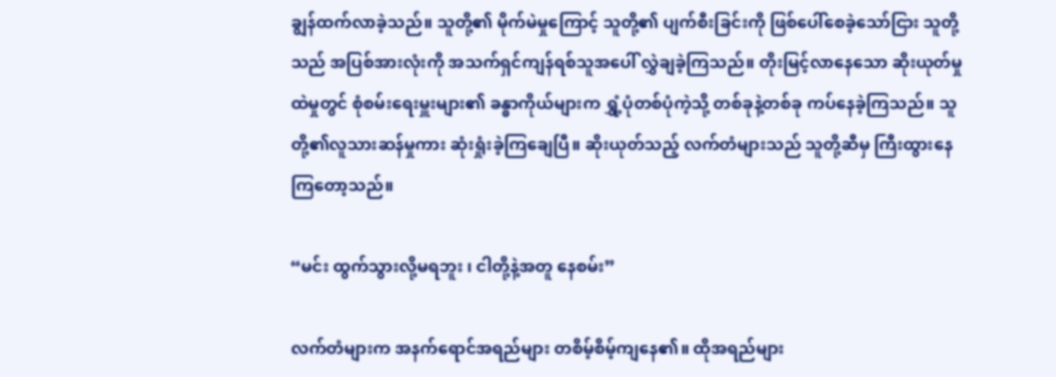ချွန်ထက်လာခဲ့သည်။ သူတို့၏ မိုက်မဲမှုကြောင့် သူတို့၏ ပျက်စီးခြင်းကို ဖြစ်ပေါ်စေခဲ့သော်ငြား သူတို့သည် အပြစ်အားလုံးကို အသက်ရှင်ကျန်ရစ်သူအပေါ် လွှဲချခဲ့ကြသည်။ တိုးမြင့်လာနေသော ဆိုးယုတ်မှုထဲမှုတွင် စုံစမ်းရေးမှူးများ၏ ခန္ဓာကိုယ်များက ရွှံ့ပုံတစ်ပုံကဲ့သို့ တစ်ခုနဲ့တစ်ခု ကပ်နေခဲ့ကြသည်။ သူတို့၏လူသားဆန်မှုကား ဆုံးရှုံးခဲ့ကြချေပြီ။ ဆိုးယုတ်သည့် လက်တံများသည် သူတို့ဆီမှ ကြီးထွားနေကြတော့သည်။

“မင်း ထွက်သွားလို့မရဘူး ၊ ငါတို့နဲ့အတူ နေစမ်း”

လက်တံများက အနက်ရောင်အရည်များ တစိမ့်စိမ့်ကျနေ၏။ ထိုအရည်များ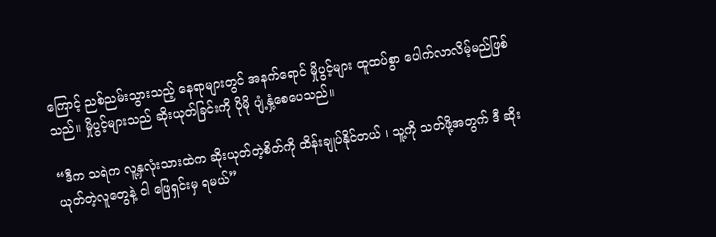ကြောင့် ညစ်ညမ်းသွားသည့် နေရာများတွင် အနက်ရောင် မှိုပွင့်များ ထူထပ်စွာ ပေါက်လာလိမ့်မည်ဖြစ်သည်။ မှိုပွင့်များသည် ဆိုးယုတ်ခြင်းကို ပိုမို ပျံ့နှံ့စေပေသည်။

“ဒီက သရဲက လူ့နှလုံးသားထဲက ဆိုးယုတ်တဲ့စိတ်ကို ထိန်းချုပ်နိုင်တယ် ၊ သူ့ကို သတ်ဖို့အတွက် ဒီ ဆိုးယုတ်တဲ့လူတွေနဲ့ ငါ ဖြေရှင်းမှ ရမယ်”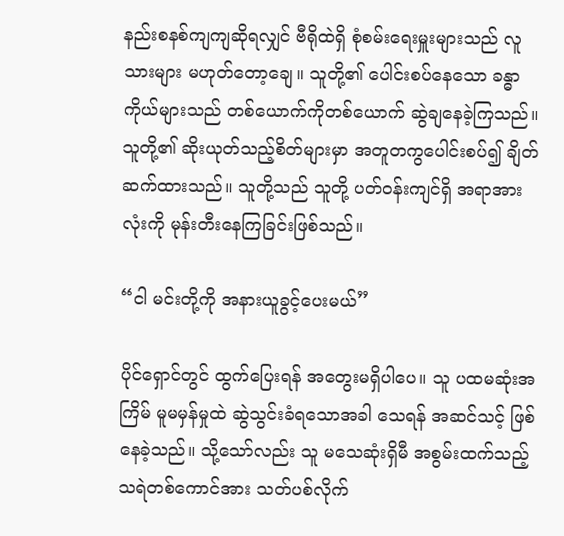နည်းစနစ်ကျကျဆိုရလျှင် ဗီရိုထဲရှိ စုံစမ်းရေးမှူးများသည် လူသားများ မဟုတ်တော့ချေ။ သူတို့၏ ပေါင်းစပ်နေသော ခန္ဓာကိုယ်များသည် တစ်ယောက်ကိုတစ်ယောက် ဆွဲချနေခဲ့ကြသည်။ သူတို့၏ ဆိုးယုတ်သည့်စိတ်များမှာ အတူတကွပေါင်းစပ်၍ ချိတ်ဆက်ထားသည်။ သူတို့သည် သူတို့ ပတ်ဝန်းကျင်ရှိ အရာအားလုံးကို မုန်းတီးနေကြခြင်းဖြစ်သည်။

“ငါ မင်းတို့ကို အနားယူခွင့်ပေးမယ်”

ပိုင်ရှောင်တွင် ထွက်ပြေးရန် အတွေးမရှိပါပေ။ သူ ပထမဆုံးအကြိမ် မူမမှန်မှုထဲ ဆွဲသွင်းခံရသောအခါ သေရန် အဆင်သင့် ဖြစ်နေခဲ့သည်။ သို့သော်လည်း သူ မသေဆုံးရှိမီ အစွမ်းထက်သည့် သရဲတစ်ကောင်အား သတ်ပစ်လိုက်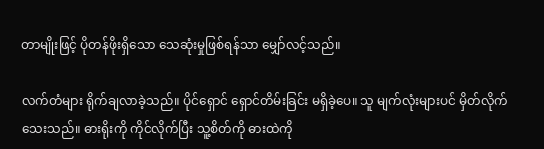တာမျိုးဖြင့် ပိုတန်ဖိုးရှိသော သေဆုံးမှုဖြစ်ရန်သာ မျှော်လင့်သည်။

လက်တံများ ရိုက်ချလာခဲ့သည်။ ပိုင်ရှောင် ရှောင်တိမ်းခြင်း မရှိခဲ့ပေ။ သူ မျက်လုံးများပင် မှိတ်လိုက်သေးသည်။ ဓားရိုးကို ကိုင်လိုက်ပြီး သူ့စိတ်ကို ဓားထဲကို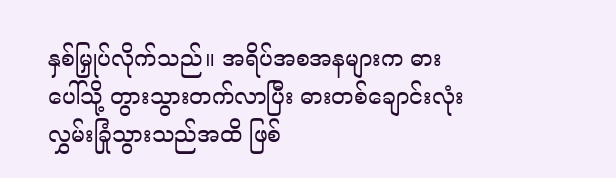နှစ်မြှုပ်လိုက်သည်။ အရိပ်အစအနများက ဓားပေါ်သို့ တွားသွားတက်လာပြီး ဓားတစ်ချောင်းလုံး လွှမ်းခြုံသွားသည်အထိ ဖြစ်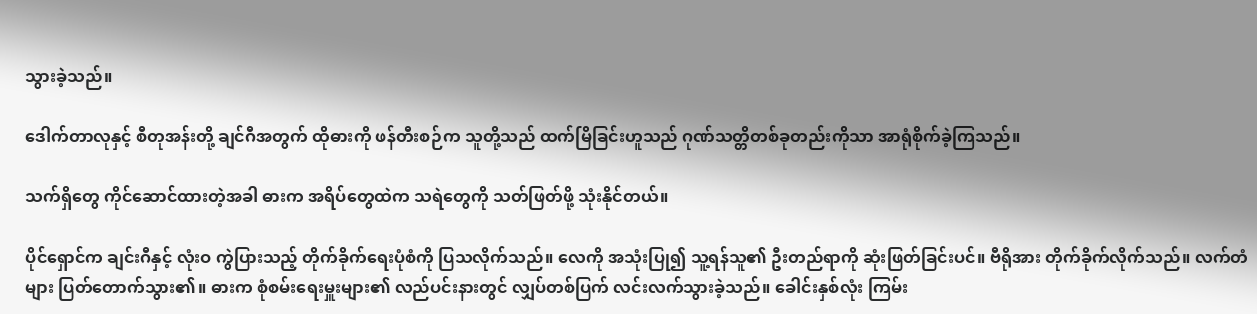သွားခဲ့သည်။

ဒေါက်တာလုနှင့် စီတုအန်းတို့ ချင်ဂီအတွက် ထိုဓားကို ဖန်တီးစဉ်က သူတို့သည် ထက်မြိခြင်းဟူသည် ဂုဏ်သတ္တိတစ်ခုတည်းကိုသာ အာရုံစိုက်ခဲ့ကြသည်။

သက်ရှိတွေ ကိုင်ဆောင်ထားတဲ့အခါ ဓားက အရိပ်တွေထဲက သရဲတွေကို သတ်ဖြတ်ဖို့ သုံးနိုင်တယ်။

ပိုင်ရှောင်က ချင်းဂီနှင့် လုံးဝ ကွဲပြားသည့် တိုက်ခိုက်ရေးပုံစံကို ပြသလိုက်သည်။ လေကို အသုံးပြု၍ သူ့ရန်သူ၏ ဦးတည်ရာကို ဆုံးဖြတ်ခြင်းပင်။ ဗီရိုအား တိုက်ခိုက်လိုက်သည်။ လက်တံများ ပြတ်တောက်သွား၏။ ဓားက စုံစမ်းရေးမှူးများ၏ လည်ပင်းနားတွင် လျှပ်တစ်ပြက် လင်းလက်သွားခဲ့သည်။ ခေါင်းနှစ်လုံး ကြမ်း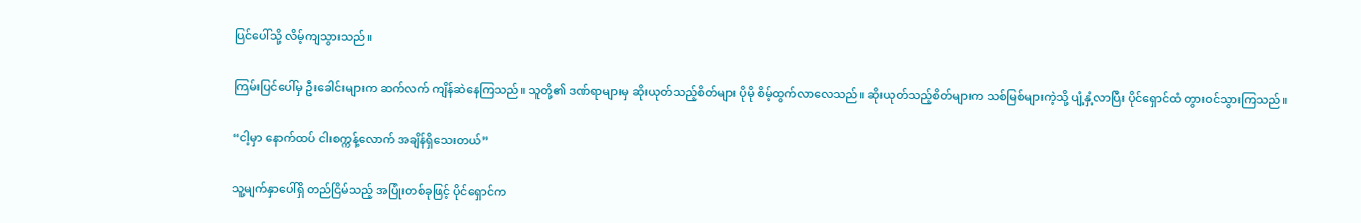ပြင်ပေါ်သို့ လိမ့်ကျသွားသည်။

ကြမ်းပြင်ပေါ်မှ ဦးခေါင်းများက ဆက်လက် ကျိန်ဆဲနေကြသည်။ သူတို့၏ ဒဏ်ရာများမှ ဆိုးယုတ်သည့်စိတ်များ ပိုမို စိမ့်ထွက်လာလေသည်။ ဆိုးယုတ်သည့်စိတ်များက သစ်မြစ်များကဲ့သို့ ပျံ့နှံ့လာပြီး ပိုင်ရှောင်ထံ တွားဝင်သွားကြသည်။

“ငါ့မှာ နောက်ထပ် ငါးစက္ကန့်လောက် အချိန်ရှိသေးတယ်”

သူ့မျက်နှာပေါ်ရှိ တည်ငြိမ်သည့် အပြုံးတစ်ခုဖြင့် ပိုင်ရှောင်က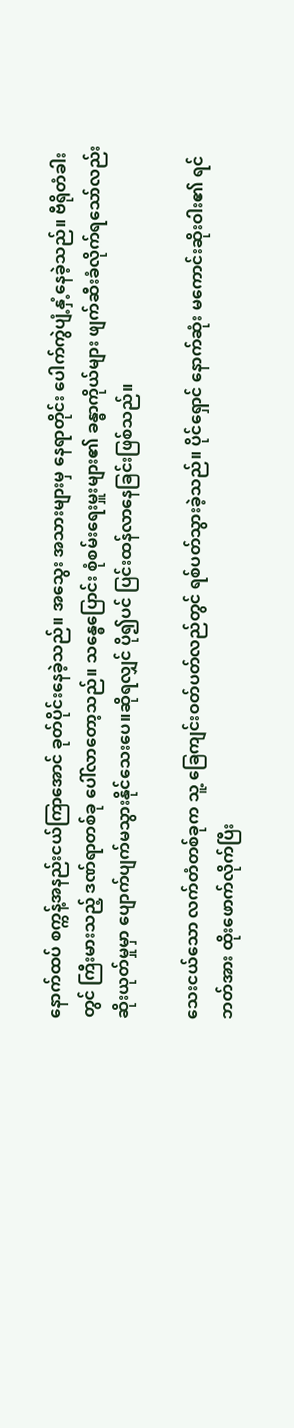နောက်ထပ် စက္ကန့်အနည်းငယ်ကြာအောင် ခုတ်ပိုင်းနေခဲ့သည်။ အသွေး အသားများမှ နေရာတိုင်း ပေါက်ကွဲပျံ့နှံ့နေခဲ့သည်။ ဗီရိုတံခါးတွင် ကြီးမားသည့် ဒဏ်ရာတစ်ခု ပေါ်လာတော့သည်။ သန္ဓေပြောင်း စုံစမ်းရေးမှူးများ၏ ခန္ဓာကိုယ်များ ဖျက်ဆီးခံလိုက်ရသော်လည်း ဆိုးယုတ်မှုမှာ ပျောက်ပျက်မသွားနိုင်သေးပေ။ဆိုရလျှင် ပို၍ပင် ပြင်းထန်လာနေခြင်းဖြစ်သည်။

သေးငယ်သော လက်တံတစ်ခုက သူ့ ခြေကျင်းဝတ်ပတ်လည်တွင် ရစ်ပတ်သွားခဲ့သည်။ ပိုင်ရှောင် နောက်ဆုံး မကောင်းဆိုးဝါး၏ ရင်ဘတ်အား ထိုးဖောက်လိုက်ပြီး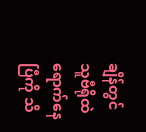ချိန်တွင် သူဗီရိုထဲ ရောက်နေပြီကို သိ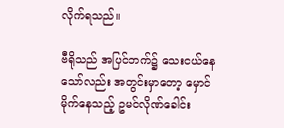လိုက်ရသည်။

ဗီရိုသည် အပြင်ဘက်၌ သေးငယ်နေသော်လည်း အတွင်းမှာတော့ မှောင်မိုက်နေသည့် ဥမင်လိုဏ်ခေါင်း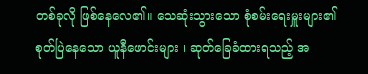တစ်ခုလို ဖြစ်နေလေ၏။ သေဆုံးသွားသော စုံစမ်းရေးမှူးများ၏ စုတ်ပြဲနေသော ယူနီဖောင်းများ ၊ ဆုတ်ခြေခံထားရသည့် အ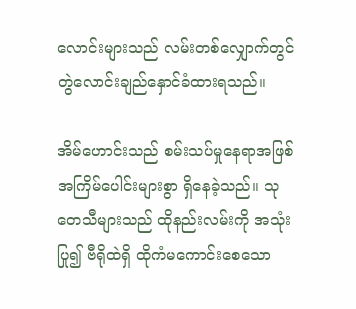လောင်းများသည် လမ်းတစ်လျှောက်တွင် တွဲလောင်းချည်နှောင်ခံထားရသည်။

အိမ်ဟောင်းသည် စမ်းသပ်မှုနေရာအဖြစ် အကြိမ်ပေါင်းများစွာ ရှိနေခဲ့သည်။ သုတေသီများသည် ထိုနည်းလမ်းကို အသုံးပြု၍ ဗီရိုထဲရှိ ထိုကံမကောင်းစေသော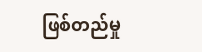ဖြစ်တည်မှု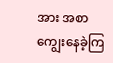အား အစာကျွေးနေခဲ့ကြ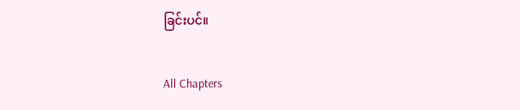ခြင်းပင်။

All Chapters